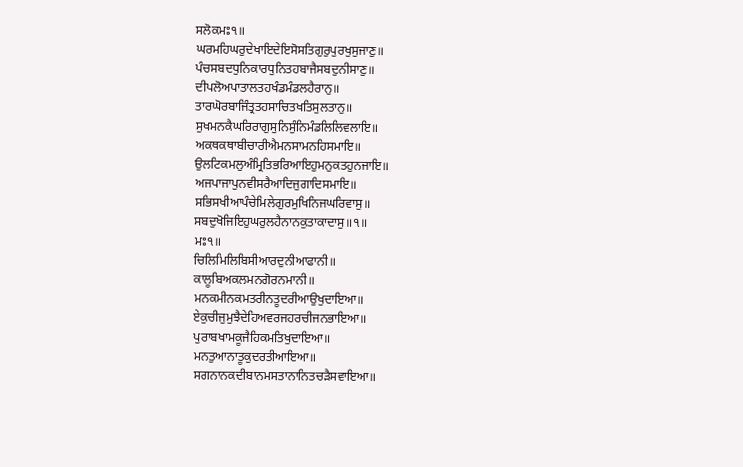ਸਲੋਕਮਃ੧॥
ਘਰਮਹਿਘਰੁਦੇਖਾਇਦੇਇਸੋਸਤਿਗੁਰੁਪੁਰਖੁਸੁਜਾਣੁ॥
ਪੰਚਸਬਦਧੁਨਿਕਾਰਧੁਨਿਤਹਬਾਜੈਸਬਦੁਨੀਸਾਣੁ॥
ਦੀਪਲੋਅਪਾਤਾਲਤਹਖੰਡਮੰਡਲਹੈਰਾਨੁ॥
ਤਾਰਘੋਰਬਾਜਿੰਤ੍ਰਤਹਸਾਚਿਤਖਤਿਸੁਲਤਾਨੁ॥
ਸੁਖਮਨਕੈਘਰਿਰਾਗੁਸੁਨਿਸੁੰਨਿਮੰਡਲਿਲਿਵਲਾਇ॥
ਅਕਥਕਥਾਬੀਚਾਰੀਐਮਨਸਾਮਨਹਿਸਮਾਇ॥
ਉਲਟਿਕਮਲੁਅੰਮ੍ਰਿਤਿਭਰਿਆਇਹੁਮਨੁਕਤਹੁਨਜਾਇ॥
ਅਜਪਾਜਾਪੁਨਵੀਸਰੈਆਦਿਜੁਗਾਦਿਸਮਾਇ॥
ਸਭਿਸਖੀਆਪੰਚੇਮਿਲੇਗੁਰਮੁਖਿਨਿਜਘਰਿਵਾਸੁ॥
ਸਬਦੁਖੋਜਿਇਹੁਘਰੁਲਹੈਨਾਨਕੁਤਾਕਾਦਾਸੁ॥੧॥
ਮਃ੧॥
ਚਿਲਿਮਿਲਿਬਿਸੀਆਰਦੁਨੀਆਫਾਨੀ॥
ਕਾਲੂਬਿਅਕਲਮਨਗੋਰਨਮਾਨੀ॥
ਮਨਕਮੀਨਕਮਤਰੀਨਤੂਦਰੀਆਉਖੁਦਾਇਆ॥
ਏਕੁਚੀਜੁਮੁਝੈਦੇਹਿਅਵਰਜਹਰਚੀਜਨਭਾਇਆ॥
ਪੁਰਾਬਖਾਮਕੂਜੈਹਿਕਮਤਿਖੁਦਾਇਆ॥
ਮਨਤੁਆਨਾਤੂਕੁਦਰਤੀਆਇਆ॥
ਸਗਨਾਨਕਦੀਬਾਨਮਸਤਾਨਾਨਿਤਚੜੈਸਵਾਇਆ॥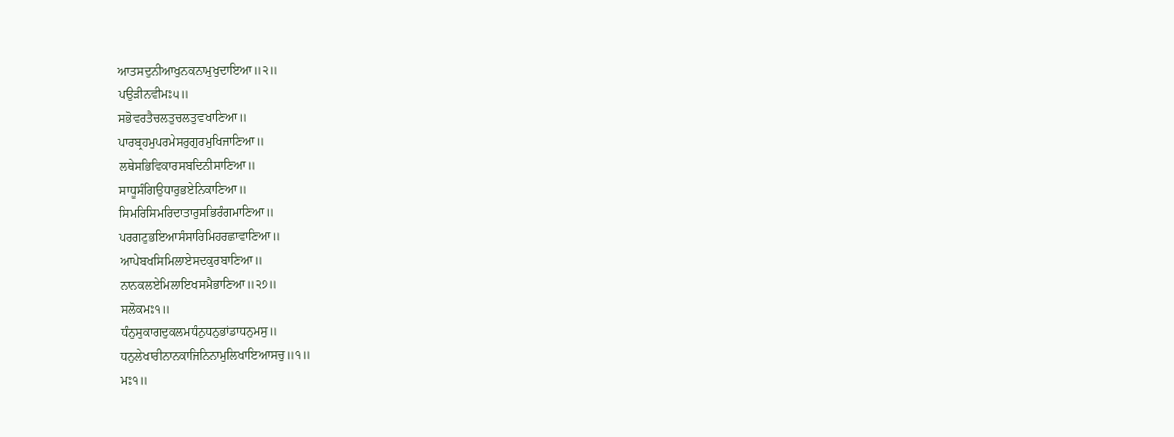ਆਤਸਦੁਨੀਆਖੁਨਕਨਾਮੁਖੁਦਾਇਆ॥੨॥
ਪਉੜੀਨਵੀਮਃ੫॥
ਸਭੋਵਰਤੈਚਲਤੁਚਲਤੁਵਖਾਣਿਆ॥
ਪਾਰਬ੍ਰਹਮੁਪਰਮੇਸਰੁਗੁਰਮੁਖਿਜਾਣਿਆ॥
ਲਥੇਸਭਿਵਿਕਾਰਸਬਦਿਨੀਸਾਣਿਆ॥
ਸਾਧੂਸੰਗਿਉਧਾਰੁਭਏਨਿਕਾਣਿਆ॥
ਸਿਮਰਿਸਿਮਰਿਦਾਤਾਰੁਸਭਿਰੰਗਮਾਣਿਆ॥
ਪਰਗਟੁਭਇਆਸੰਸਾਰਿਮਿਹਰਛਾਵਾਣਿਆ॥
ਆਪੇਬਖਸਿਮਿਲਾਏਸਦਕੁਰਬਾਣਿਆ॥
ਨਾਨਕਲਏਮਿਲਾਇਖਸਮੈਭਾਣਿਆ॥੨੭॥
ਸਲੋਕਮਃ੧॥
ਧੰਨੁਸੁਕਾਗਦੁਕਲਮਧੰਨੁਧਨੁਭਾਂਡਾਧਨੁਮਸੁ॥
ਧਨੁਲੇਖਾਰੀਨਾਨਕਾਜਿਨਿਨਾਮੁਲਿਖਾਇਆਸਚੁ॥੧॥
ਮਃ੧॥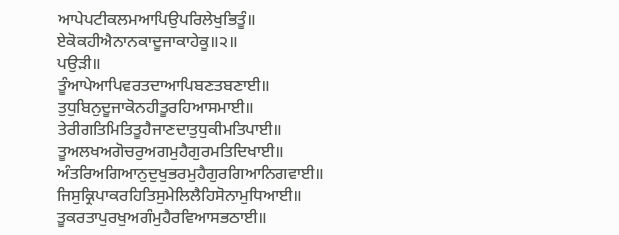ਆਪੇਪਟੀਕਲਮਆਪਿਉਪਰਿਲੇਖੁਭਿਤੂੰ॥
ਏਕੋਕਹੀਐਨਾਨਕਾਦੂਜਾਕਾਹੇਕੂ॥੨॥
ਪਉੜੀ॥
ਤੂੰਆਪੇਆਪਿਵਰਤਦਾਆਪਿਬਣਤਬਣਾਈ॥
ਤੁਧੁਬਿਨੁਦੂਜਾਕੋਨਹੀਤੂਰਹਿਆਸਮਾਈ॥
ਤੇਰੀਗਤਿਮਿਤਿਤੂਹੈਜਾਣਦਾਤੁਧੁਕੀਮਤਿਪਾਈ॥
ਤੂਅਲਖਅਗੋਚਰੁਅਗਮੁਹੈਗੁਰਮਤਿਦਿਖਾਈ॥
ਅੰਤਰਿਅਗਿਆਨੁਦੁਖੁਭਰਮੁਹੈਗੁਰਗਿਆਨਿਗਵਾਈ॥
ਜਿਸੁਕ੍ਰਿਪਾਕਰਹਿਤਿਸੁਮੇਲਿਲੈਹਿਸੋਨਾਮੁਧਿਆਈ॥
ਤੂਕਰਤਾਪੁਰਖੁਅਗੰਮੁਹੈਰਵਿਆਸਭਠਾਈ॥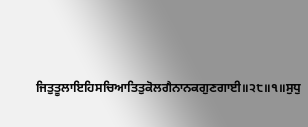ਜਿਤੁਤੂਲਾਇਹਿਸਚਿਆਤਿਤੁਕੋਲਗੈਨਾਨਕਗੁਣਗਾਈ॥੨੮॥੧॥ਸੁਧੁ